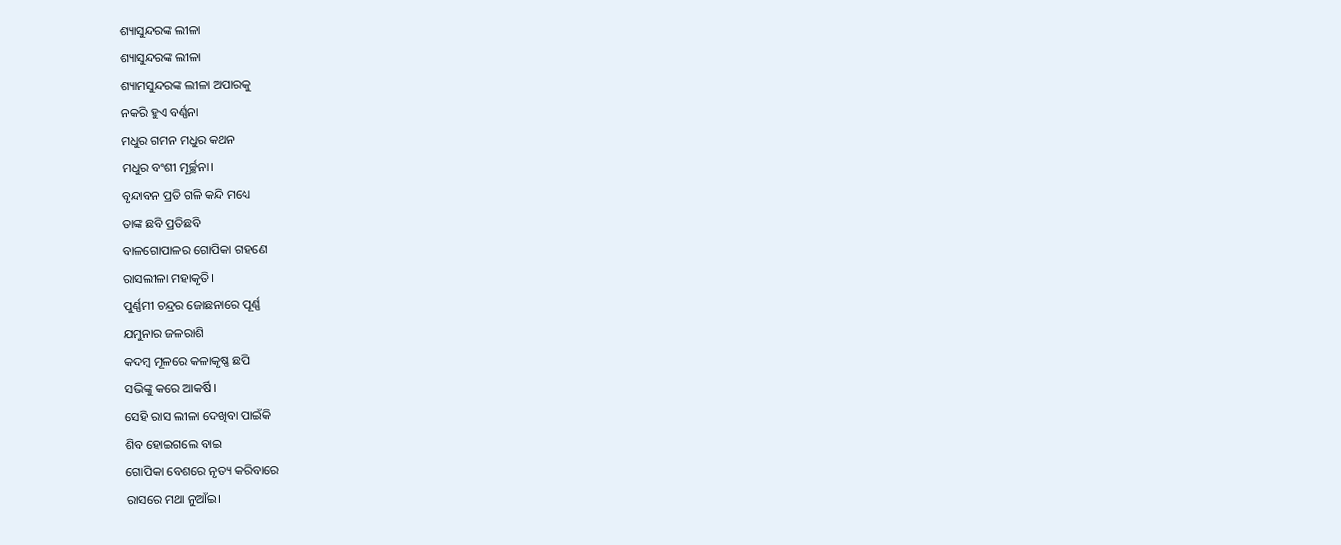ଶ୍ୟାସୁନ୍ଦରଙ୍କ ଲୀଳା
ଶ୍ୟାସୁନ୍ଦରଙ୍କ ଲୀଳା
ଶ୍ୟାମସୁନ୍ଦରଙ୍କ ଲୀଳା ଅପାରକୁ
ନକରି ହୁଏ ବର୍ଣ୍ଣନା
ମଧୁର ଗମନ ମଧୁର କଥନ
ମଧୁର ବଂଶୀ ମୂର୍ଚ୍ଛନା।
ବୃନ୍ଦାବନ ପ୍ରତି ଗଳି କନ୍ଦି ମଧ୍ୟେ
ତାଙ୍କ ଛବି ପ୍ରତିଛବି
ବାଳଗୋପାଳର ଗୋପିକା ଗହଣେ
ରାସଲୀଳା ମହାକୃତି।
ପୁର୍ଣ୍ଣମୀ ଚନ୍ଦ୍ରର ଜୋଛନାରେ ପୂର୍ଣ୍ଣ
ଯମୁନାର ଜଳରାଶି
କଦମ୍ବ ମୂଳରେ କଳାକୃଷ୍ଣ ଛପି
ସଭିଙ୍କୁ କରେ ଆକର୍ଷି।
ସେହି ରାସ ଲୀଳା ଦେଖିବା ପାଇଁକି
ଶିବ ହୋଇଗଲେ ବାଇ
ଗୋପିକା ବେଶରେ ନୃତ୍ୟ କରିବାରେ
ରାସରେ ମଥା ନୁଆଁଇ।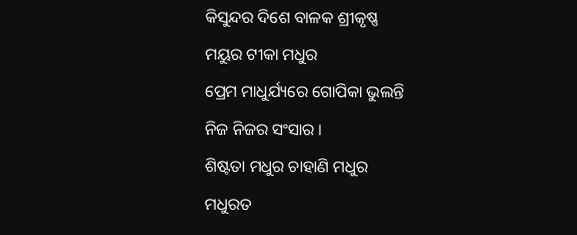କିସୁନ୍ଦର ଦିଶେ ବାଳକ ଶ୍ରୀକୃଷ୍ଣ
ମୟୁର ଟୀକା ମଧୁର
ପ୍ରେମ ମାଧୁର୍ଯ୍ୟରେ ଗୋପିକା ଭୁଲନ୍ତି
ନିଜ ନିଜର ସଂସାର ।
ଶିଷ୍ଟତା ମଧୁର ଚାହାଣି ମଧୁର
ମଧୁରତ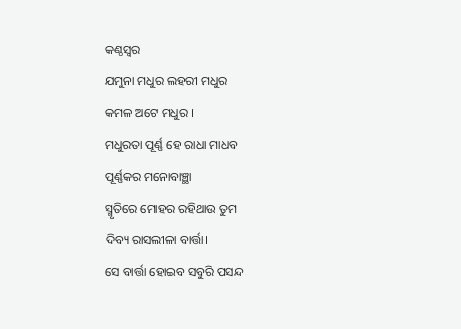କଣ୍ଠସ୍ୱର
ଯମୁନା ମଧୁର ଲହରୀ ମଧୁର
କମଳ ଅଟେ ମଧୁର ।
ମଧୁରତା ପୂର୍ଣ୍ଣ ହେ ରାଧା ମାଧବ
ପୂର୍ଣ୍ଣକର ମନୋବାଞ୍ଛା
ସ୍ମୃତିରେ ମୋହର ରହିଥାଉ ତୁମ
ଦିବ୍ୟ ରାସଲୀଳା ବାର୍ତ୍ତା।
ସେ ବାର୍ତ୍ତା ହୋଇବ ସବୁରି ପସନ୍ଦ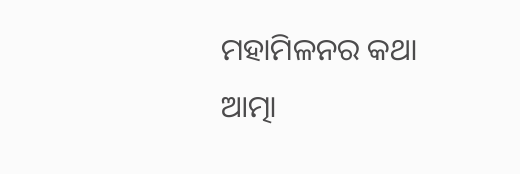ମହାମିଳନର କଥା
ଆତ୍ମା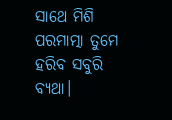ସାଥେ ମିଶି ପରମାତ୍ମା ତୁମେ
ହରିବ ସବୁରି ବ୍ୟଥା।